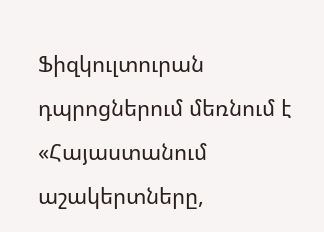Ֆիզկուլտուրան դպրոցներում մեռնում է
«Հայաստանում աշակերտները,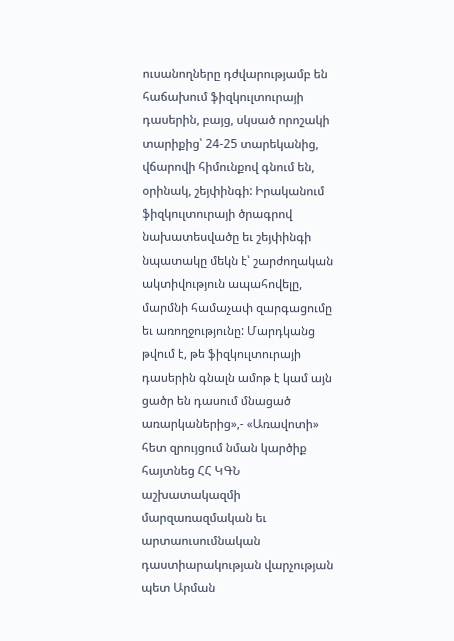ուսանողները դժվարությամբ են հաճախում ֆիզկուլտուրայի դասերին, բայց, սկսած որոշակի տարիքից՝ 24-25 տարեկանից, վճարովի հիմունքով գնում են, օրինակ, շեյփինգի: Իրականում ֆիզկուլտուրայի ծրագրով նախատեսվածը եւ շեյփինգի նպատակը մեկն է՝ շարժողական ակտիվություն ապահովելը, մարմնի համաչափ զարգացումը եւ առողջությունը: Մարդկանց թվում է, թե ֆիզկուլտուրայի դասերին գնալն ամոթ է կամ այն ցածր են դասում մնացած առարկաներից»,- «Առավոտի» հետ զրույցում նման կարծիք հայտնեց ՀՀ ԿԳՆ աշխատակազմի մարզառազմական եւ արտաուսումնական դաստիարակության վարչության պետ Արման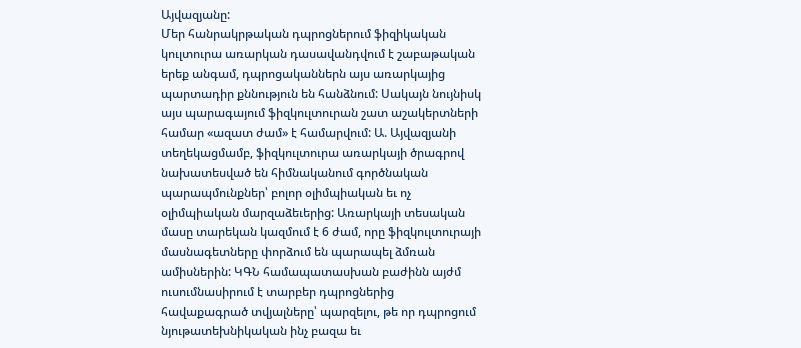Այվազյանը:
Մեր հանրակրթական դպրոցներում ֆիզիկական կուլտուրա առարկան դասավանդվում է շաբաթական երեք անգամ, դպրոցականներն այս առարկայից պարտադիր քննություն են հանձնում: Սակայն նույնիսկ այս պարագայում ֆիզկուլտուրան շատ աշակերտների համար «ազատ ժամ» է համարվում: Ա. Այվազյանի տեղեկացմամբ, ֆիզկուլտուրա առարկայի ծրագրով նախատեսված են հիմնականում գործնական պարապմունքներ՝ բոլոր օլիմպիական եւ ոչ օլիմպիական մարզաձեւերից: Առարկայի տեսական մասը տարեկան կազմում է 6 ժամ, որը ֆիզկուլտուրայի մասնագետները փորձում են պարապել ձմռան ամիսներին: ԿԳՆ համապատասխան բաժինն այժմ ուսումնասիրում է տարբեր դպրոցներից հավաքագրած տվյալները՝ պարզելու, թե որ դպրոցում նյութատեխնիկական ինչ բազա եւ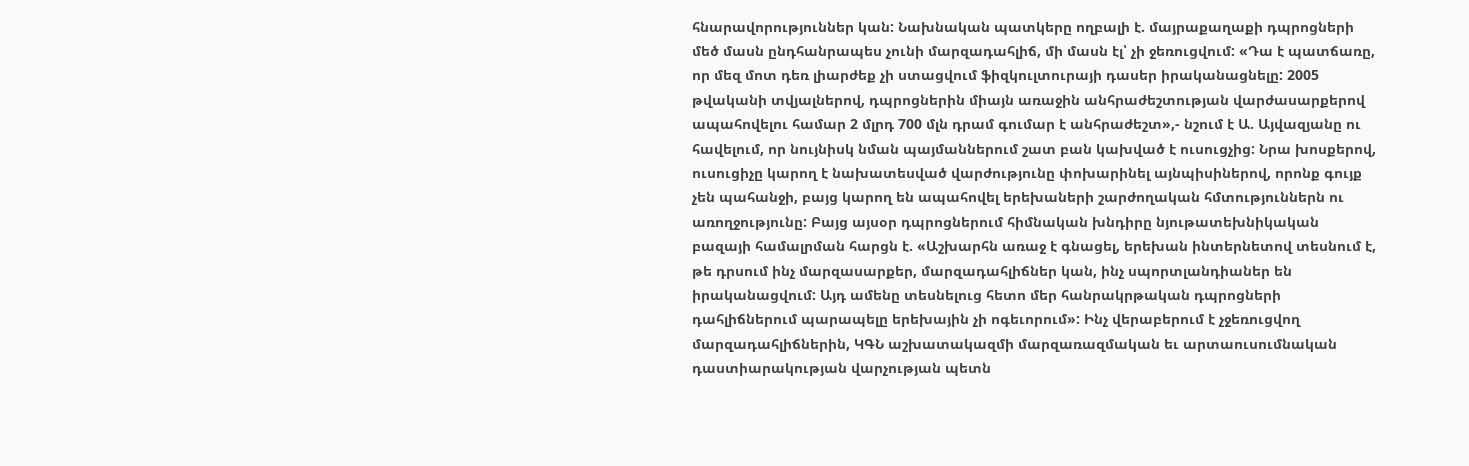հնարավորություններ կան: Նախնական պատկերը ողբալի է. մայրաքաղաքի դպրոցների մեծ մասն ընդհանրապես չունի մարզադահլիճ, մի մասն էլ՝ չի ջեռուցվում: «Դա է պատճառը, որ մեզ մոտ դեռ լիարժեք չի ստացվում ֆիզկուլտուրայի դասեր իրականացնելը: 2005 թվականի տվյալներով, դպրոցներին միայն առաջին անհրաժեշտության վարժասարքերով ապահովելու համար 2 մլրդ 700 մլն դրամ գումար է անհրաժեշտ»,- նշում է Ա. Այվազյանը ու հավելում, որ նույնիսկ նման պայմաններում շատ բան կախված է ուսուցչից: Նրա խոսքերով, ուսուցիչը կարող է նախատեսված վարժությունը փոխարինել այնպիսիներով, որոնք գույք չեն պահանջի, բայց կարող են ապահովել երեխաների շարժողական հմտություններն ու առողջությունը: Բայց այսօր դպրոցներում հիմնական խնդիրը նյութատեխնիկական բազայի համալրման հարցն է. «Աշխարհն առաջ է գնացել, երեխան ինտերնետով տեսնում է, թե դրսում ինչ մարզասարքեր, մարզադահլիճներ կան, ինչ սպորտլանդիաներ են իրականացվում: Այդ ամենը տեսնելուց հետո մեր հանրակրթական դպրոցների դահլիճներում պարապելը երեխային չի ոգեւորում»: Ինչ վերաբերում է չջեռուցվող մարզադահլիճներին, ԿԳՆ աշխատակազմի մարզառազմական եւ արտաուսումնական դաստիարակության վարչության պետն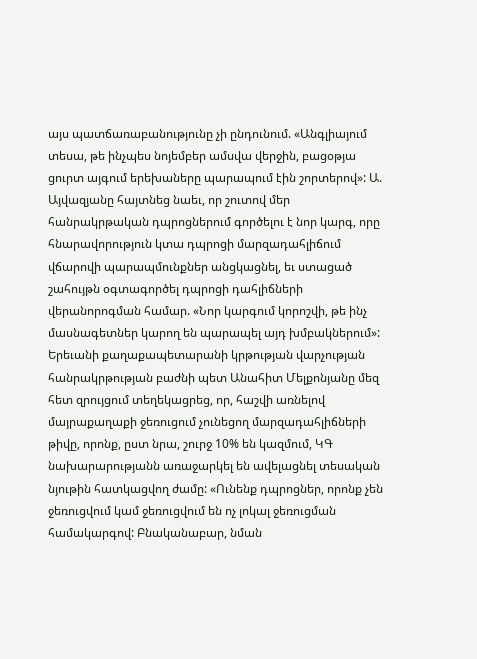այս պատճառաբանությունը չի ընդունում. «Անգլիայում տեսա, թե ինչպես նոյեմբեր ամսվա վերջին, բացօթյա ցուրտ այգում երեխաները պարապում էին շորտերով»: Ա. Այվազյանը հայտնեց նաեւ, որ շուտով մեր հանրակրթական դպրոցներում գործելու է նոր կարգ, որը հնարավորություն կտա դպրոցի մարզադահլիճում վճարովի պարապմունքներ անցկացնել, եւ ստացած շահույթն օգտագործել դպրոցի դահլիճների վերանորոգման համար. «Նոր կարգում կորոշվի, թե ինչ մասնագետներ կարող են պարապել այդ խմբակներում»:
Երեւանի քաղաքապետարանի կրթության վարչության հանրակրթության բաժնի պետ Անահիտ Մելքոնյանը մեզ հետ զրույցում տեղեկացրեց, որ, հաշվի առնելով մայրաքաղաքի ջեռուցում չունեցող մարզադահլիճների թիվը, որոնք, ըստ նրա, շուրջ 10% են կազմում, ԿԳ նախարարությանն առաջարկել են ավելացնել տեսական նյութին հատկացվող ժամը: «Ունենք դպրոցներ, որոնք չեն ջեռուցվում կամ ջեռուցվում են ոչ լոկալ ջեռուցման համակարգով: Բնականաբար, նման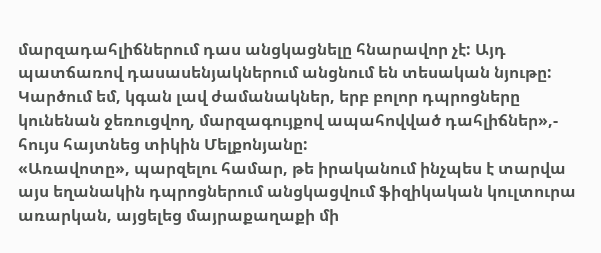մարզադահլիճներում դաս անցկացնելը հնարավոր չէ: Այդ պատճառով դասասենյակներում անցնում են տեսական նյութը: Կարծում եմ, կգան լավ ժամանակներ, երբ բոլոր դպրոցները կունենան ջեռուցվող, մարզագույքով ապահովված դահլիճներ»,- հույս հայտնեց տիկին Մելքոնյանը:
«Առավոտը», պարզելու համար, թե իրականում ինչպես է տարվա այս եղանակին դպրոցներում անցկացվում ֆիզիկական կուլտուրա առարկան, այցելեց մայրաքաղաքի մի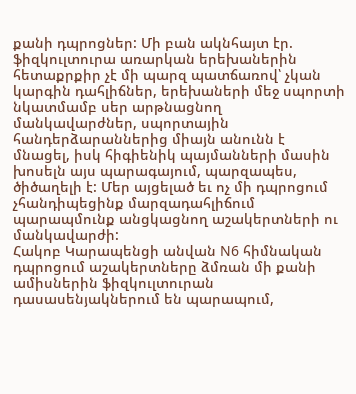քանի դպրոցներ: Մի բան ակնհայտ էր. ֆիզկուլտուրա առարկան երեխաներին հետաքրքիր չէ մի պարզ պատճառով՝ չկան կարգին դահլիճներ, երեխաների մեջ սպորտի նկատմամբ սեր արթնացնող մանկավարժներ, սպորտային հանդերձարաններից միայն անունն է մնացել, իսկ հիգիենիկ պայմանների մասին խոսելն այս պարագայում, պարզապես, ծիծաղելի է: Մեր այցելած եւ ոչ մի դպրոցում չհանդիպեցինք մարզադահլիճում պարապմունք անցկացնող աշակերտների ու մանկավարժի:
Հակոբ Կարապենցի անվան N6 հիմնական դպրոցում աշակերտները ձմռան մի քանի ամիսներին ֆիզկուլտուրան դասասենյակներում են պարապում,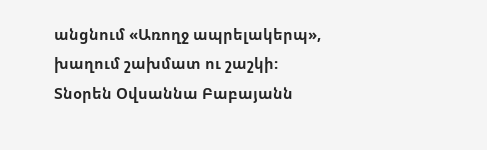անցնում «Առողջ ապրելակերպ», խաղում շախմատ ու շաշկի: Տնօրեն Օվսաննա Բաբայանն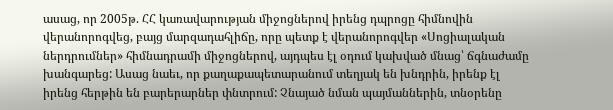ասաց, որ 2005թ. ՀՀ կառավարության միջոցներով իրենց դպրոցը հիմնովին վերանորոգվեց, բայց մարզադահլիճը, որը պետք է վերանորոգվեր «Սոցիալական ներդրումներ» հիմնադրամի միջոցներով, այդպես էլ օդում կախված մնաց՝ ճգնաժամը խանգարեց: Ասաց նաեւ, որ քաղաքապետարանում տեղյակ են խնդրին, իրենք էլ իրենց հերթին են բարերարներ փնտրում: Չնայած նման պայմաններին, տնօրենը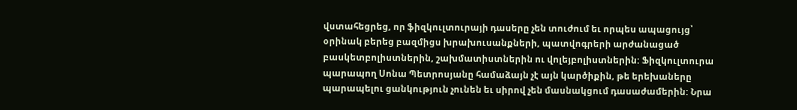վստահեցրեց, որ ֆիզկուլտուրայի դասերը չեն տուժում եւ որպես ապացույց՝ օրինակ բերեց բազմիցս խրախուսանքների, պատվոգրերի արժանացած բասկետբոլիստներին, շախմատիստներին ու վոլեյբոլիստներին: Ֆիզկուլտուրա պարապող Սոնա Պետրոսյանը համաձայն չէ այն կարծիքին, թե երեխաները պարապելու ցանկություն չունեն եւ սիրով չեն մասնակցում դասաժամերին: Նրա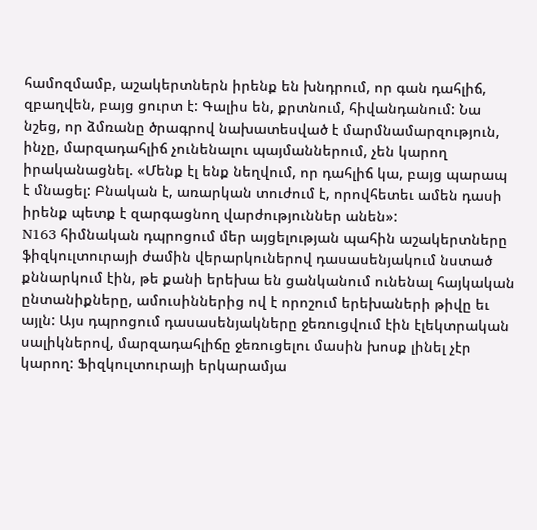համոզմամբ, աշակերտներն իրենք են խնդրում, որ գան դահլիճ, զբաղվեն, բայց ցուրտ է: Գալիս են, քրտնում, հիվանդանում: Նա նշեց, որ ձմռանը ծրագրով նախատեսված է մարմնամարզություն, ինչը, մարզադահլիճ չունենալու պայմաններում, չեն կարող իրականացնել. «Մենք էլ ենք նեղվում, որ դահլիճ կա, բայց պարապ է մնացել: Բնական է, առարկան տուժում է, որովհետեւ ամեն դասի իրենք պետք է զարգացնող վարժություններ անեն»:
N163 հիմնական դպրոցում մեր այցելության պահին աշակերտները ֆիզկուլտուրայի ժամին վերարկուներով դասասենյակում նստած քննարկում էին, թե քանի երեխա են ցանկանում ունենալ հայկական ընտանիքները, ամուսիններից ով է որոշում երեխաների թիվը եւ այլն: Այս դպրոցում դասասենյակները ջեռուցվում էին էլեկտրական սալիկներով, մարզադահլիճը ջեռուցելու մասին խոսք լինել չէր կարող: Ֆիզկուլտուրայի երկարամյա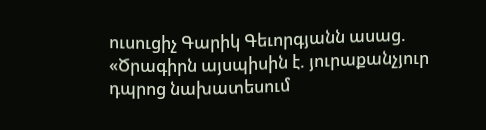ուսուցիչ Գարիկ Գեւորգյանն ասաց. «Ծրագիրն այսպիսին է. յուրաքանչյուր դպրոց նախատեսում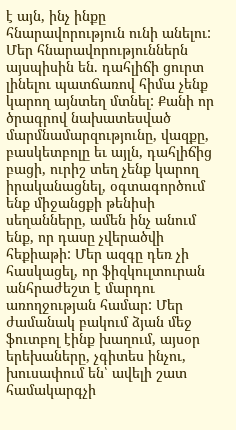է այն, ինչ ինքը հնարավորություն ունի անելու: Մեր հնարավորություններն այսպիսին են. դահլիճի ցուրտ լինելու պատճառով հիմա չենք կարող այնտեղ մտնել: Քանի որ ծրագրով նախատեսված մարմնամարզությունը, վազքը, բասկետբոլը եւ այլն, դահլիճից բացի, ուրիշ տեղ չենք կարող իրականացնել, օգտագործում ենք միջանցքի թենիսի սեղանները, ամեն ինչ անում ենք, որ դասը չվերածվի հեքիաթի: Մեր ազգը դեռ չի հասկացել, որ ֆիզկուլտուրան անհրաժեշտ է մարդու առողջության համար: Մեր ժամանակ բակում ձյան մեջ ֆուտբոլ էինք խաղում, այսօր երեխաները, չգիտես ինչու, խուսափում են՝ ավելի շատ համակարգչի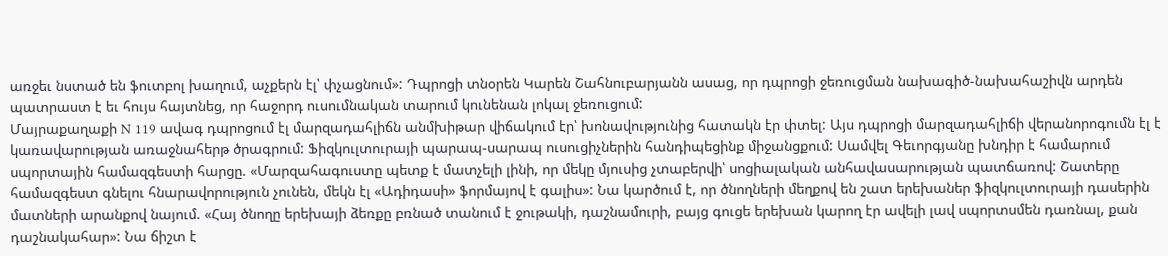առջեւ նստած են ֆուտբոլ խաղում, աչքերն էլ՝ փչացնում»: Դպրոցի տնօրեն Կարեն Շահնուբարյանն ասաց, որ դպրոցի ջեռուցման նախագիծ-նախահաշիվն արդեն պատրաստ է եւ հույս հայտնեց, որ հաջորդ ուսումնական տարում կունենան լոկալ ջեռուցում:
Մայրաքաղաքի N 119 ավագ դպրոցում էլ մարզադահլիճն անմխիթար վիճակում էր՝ խոնավությունից հատակն էր փտել: Այս դպրոցի մարզադահլիճի վերանորոգումն էլ է կառավարության առաջնահերթ ծրագրում: Ֆիզկուլտուրայի պարապ-սարապ ուսուցիչներին հանդիպեցինք միջանցքում: Սամվել Գեւորգյանը խնդիր է համարում սպորտային համազգեստի հարցը. «Մարզահագուստը պետք է մատչելի լինի, որ մեկը մյուսից չտաբերվի՝ սոցիալական անհավասարության պատճառով: Շատերը համազգեստ գնելու հնարավորություն չունեն, մեկն էլ «Ադիդասի» ֆորմայով է գալիս»: Նա կարծում է, որ ծնողների մեղքով են շատ երեխաներ ֆիզկուլտուրայի դասերին մատների արանքով նայում. «Հայ ծնողը երեխայի ձեռքը բռնած տանում է ջութակի, դաշնամուրի, բայց գուցե երեխան կարող էր ավելի լավ սպորտսմեն դառնալ, քան դաշնակահար»: Նա ճիշտ է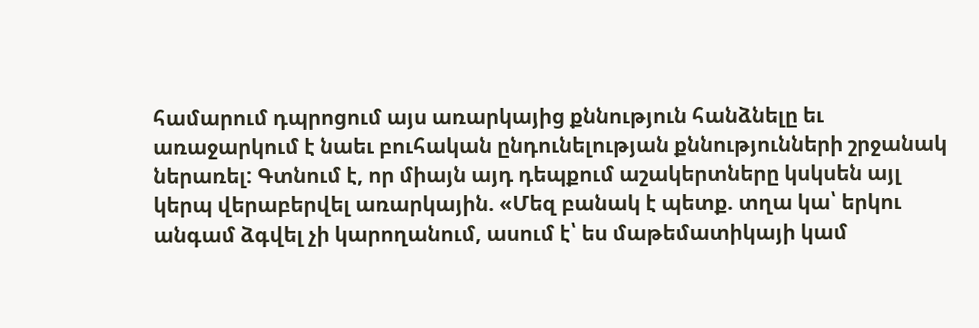համարում դպրոցում այս առարկայից քննություն հանձնելը եւ առաջարկում է նաեւ բուհական ընդունելության քննությունների շրջանակ ներառել: Գտնում է, որ միայն այդ դեպքում աշակերտները կսկսեն այլ կերպ վերաբերվել առարկային. «Մեզ բանակ է պետք. տղա կա՝ երկու անգամ ձգվել չի կարողանում, ասում է՝ ես մաթեմատիկայի կամ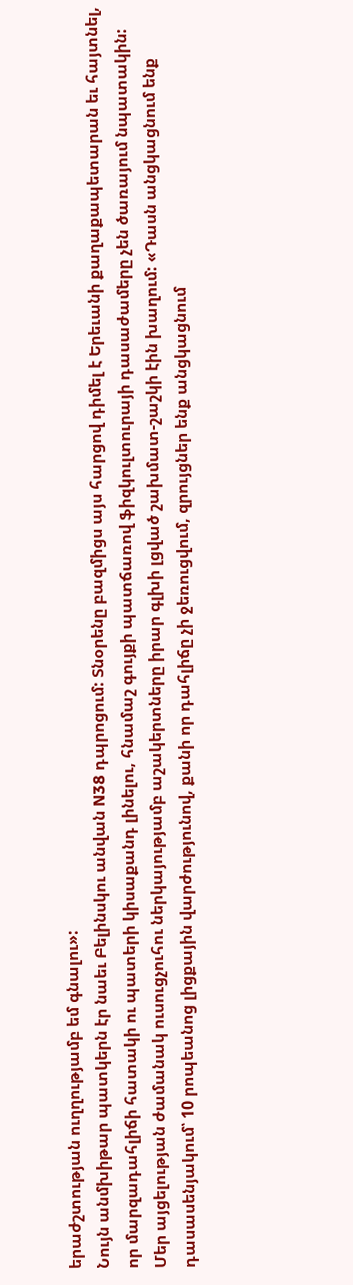երաժշտության ուղղությամբ եմ գնալու»:
Նույն անմխիթար պատկերն էր նաեւ Բելինսկու անվան N38 դպրոցում: Տնօրենը բազմիցս այս հարցով դիմել է Երեւանի քաղաքապետարան եւ հայտնել, որ մարզադահլիճի հատակի ու պատերի կիսաքանդ լինելու, հնամաշ գույքի պատճառով ֆիզկուլտուրայի դասաժամերը չեն ծառայում նպատակին: Մեր այցելության ժամանակ ուսուցչուհու ներկայությամբ աշակերտները իրար գլխի լցված շախմատ-շաշկի էին խաղում: «Դասն անցկացնում ենք դասասենյակում՝ 10 րոպեանոց լիցքային վարժությունով, քանի որ դահլիճը չի ջեռուցվում, զրույցներ ենք անցկացնում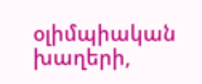օլիմպիական խաղերի,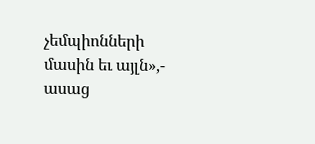չեմպիոնների մասին եւ այլն»,- ասաց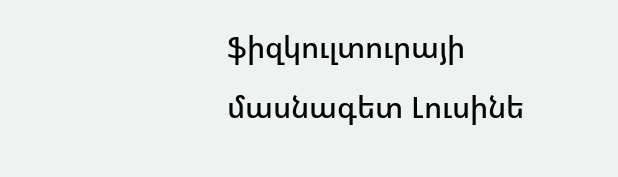ֆիզկուլտուրայի մասնագետ Լուսինե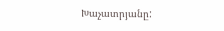Խաչատրյանը: